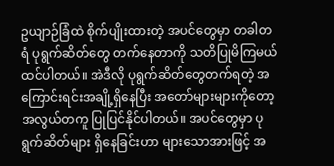ဥယျာဉ်ခြံထဲ စိုက်ပျိုးထားတဲ့ အပင်တွေမှာ တခါတရံ ပုရွက်ဆိတ်တွေ တက်နေတာကို သတိပြုမိကြမယ်ထင်ပါတယ်။ အဲဒီလို ပုရွက်ဆိတ်တွေတက်ရတဲ့ အကြောင်းရင်းအချို့ရှိနေပြီး အတော်များများကိုတော့ အလွယ်တကူ ပြုပြင်နိုင်ပါတယ်။ အပင်တွေမှာ ပုရွက်ဆိတ်များ ရှိနေခြင်းဟာ များသောအားဖြင့် အ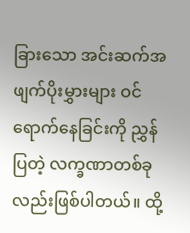ခြားသော အင်းဆက်အဖျက်ပိုးမွှားများ ဝင်ရောက်နေခြင်းကို ညွှန်ပြတဲ့ လက္ခဏာတစ်ခုလည်းဖြစ်ပါတယ်။ ထို့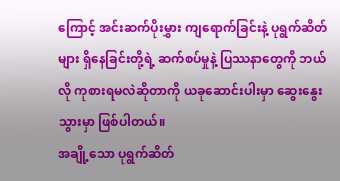ကြောင့် အင်းဆက်ပိုးမွှား ကျရောက်ခြင်းနဲ့ ပုရွက်ဆိတ်များ ရှိနေခြင်းတို့ရဲ့ ဆက်စပ်မှုနဲ့ ပြဿနာတွေကို ဘယ်လို ကုစားရမလဲဆိုတာကို ယခုဆောင်းပါးမှာ ဆွေးနွေးသွားမှာ ဖြစ်ပါတယ်။
အချို့သော ပုရွက်ဆိတ်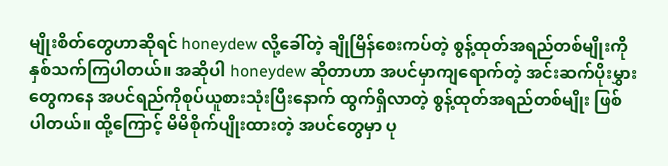မျိုးစိတ်တွေဟာဆိုရင် honeydew လို့ခေါ်တဲ့ ချိုမြိန်စေးကပ်တဲ့ စွန့်ထုတ်အရည်တစ်မျိုးကို နှစ်သက်ကြပါတယ်။ အဆိုပါ honeydew ဆိုတာဟာ အပင်မှာကျရောက်တဲ့ အင်းဆက်ပိုးမွှားတွေကနေ အပင်ရည်ကိုစုပ်ယူစားသုံးပြီးနောက် ထွက်ရှိလာတဲ့ စွန့်ထုတ်အရည်တစ်မျိုး ဖြစ်ပါတယ်။ ထို့ကြောင့် မိမိစိုက်ပျိုးထားတဲ့ အပင်တွေမှာ ပု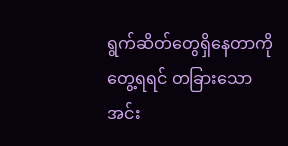ရွက်ဆိတ်တွေရှိနေတာကို တွေ့ရရင် တခြားသော အင်း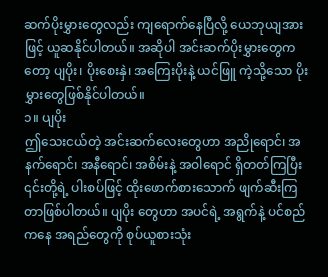ဆက်ပိုးမွှားတွေလည်း ကျရောက်နေပြီလို့ ယေဘုယျအားဖြင့် ယူဆနိုင်ပါတယ်။ အဆိုပါ အင်းဆက်ပိုးမွှားတွေကတော့ ပျပိုး၊ ပိုးစေးနှဲ၊ အကြေးပိုးနဲ့ ယင်ဖြူ ကဲ့သို့သော ပိုးမွှားတွေဖြစ်နိုင်ပါတယ်။
၁။ ပျပိုး
ဤသေးငယ်တဲ့ အင်းဆက်လေးတွေဟာ အညိုရောင်၊ အနက်ရောင်၊ အနီရောင်၊ အစိမ်းနဲ့ အဝါရောင် ရှိတတ်ကြပြီး ၎င်းတို့ရဲ့ ပါးစပ်ဖြင့် ထိုးဖောက်စားသောက် ဖျက်ဆီးကြတာဖြစ်ပါတယ်။ ပျပိုး တွေဟာ အပင်ရဲ့ အရွက်နဲ့ ပင်စည်ကနေ အရည်တွေကို စုပ်ယူစားသုံး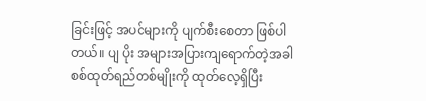ခြင်းဖြင့် အပင်များကို ပျက်စီးစေတာ ဖြစ်ပါတယ်။ ပျ ပိုး အများအပြားကျရောက်တဲ့အခါ စစ်ထုတ်ရည်တစ်မျိုးကို ထုတ်လေ့ရှိပြီး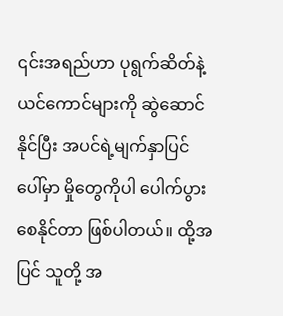၎င်းအရည်ဟာ ပုရွက်ဆိတ်နဲ့ ယင်ကောင်များကို ဆွဲဆောင်နိုင်ပြီး အပင်ရဲ့မျက်နှာပြင်ပေါ်မှာ မှိုတွေကိုပါ ပေါက်ပွားစေနိုင်တာ ဖြစ်ပါတယ်။ ထို့အပြင် သူတို့ အ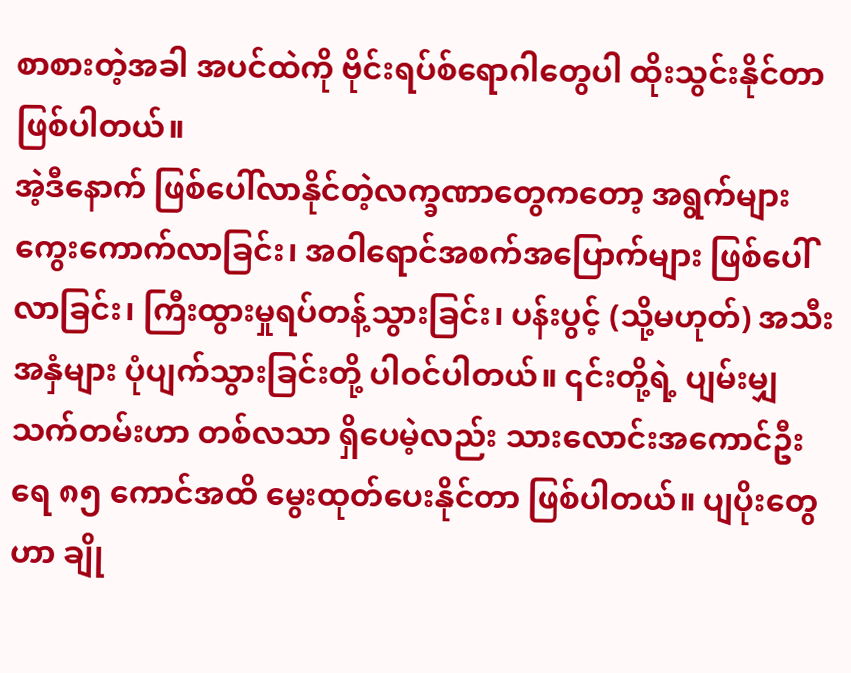စာစားတဲ့အခါ အပင်ထဲကို ဗိုင်းရပ်စ်ရောဂါတွေပါ ထိုးသွင်းနိုင်တာ ဖြစ်ပါတယ်။
အဲ့ဒီနောက် ဖြစ်ပေါ်လာနိုင်တဲ့လက္ခဏာတွေကတော့ အရွက်များကွေးကောက်လာခြင်း၊ အဝါရောင်အစက်အပြောက်များ ဖြစ်ပေါ်လာခြင်း၊ ကြီးထွားမှုရပ်တန့်သွားခြင်း၊ ပန်းပွင့် (သို့မဟုတ်) အသီးအနှံများ ပုံပျက်သွားခြင်းတို့ ပါဝင်ပါတယ်။ ၎င်းတို့ရဲ့ ပျမ်းမျှသက်တမ်းဟာ တစ်လသာ ရှိပေမဲ့လည်း သားလောင်းအကောင်ဦးရေ ၈၅ ကောင်အထိ မွေးထုတ်ပေးနိုင်တာ ဖြစ်ပါတယ်။ ပျပိုးတွေဟာ ချို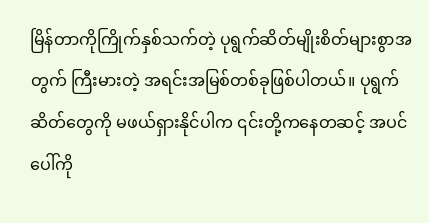မြိန်တာကိုကြိုက်နှစ်သက်တဲ့ ပုရွက်ဆိတ်မျိုးစိတ်များစွာအတွက် ကြီးမားတဲ့ အရင်းအမြစ်တစ်ခုဖြစ်ပါတယ်။ ပုရွက်ဆိတ်တွေကို မဖယ်ရှားနိုင်ပါက ၎င်းတို့ကနေတဆင့် အပင်ပေါ်ကို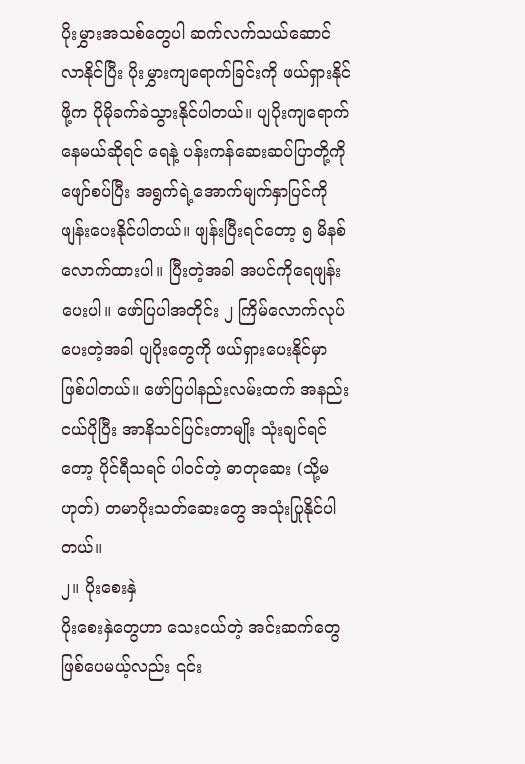ပိုးမွှားအသစ်တွေပါ ဆက်လက်သယ်ဆောင်လာနိုင်ပြီး ပိုးမွှားကျရောက်ခြင်းကို ဖယ်ရှားနိုင်ဖို့က ပိုမိုခက်ခဲသွားနိုင်ပါတယ်။ ပျပိုးကျရောက်နေမယ်ဆိုရင် ရေနဲ့ ပန်းကန်ဆေးဆပ်ပြာတို့ကို ဖျော်စပ်ပြီး အရွက်ရဲ့အောက်မျက်နှာပြင်ကို ဖျန်းပေးနိုင်ပါတယ်။ ဖျန်းပြီးရင်တော့ ၅ မိနစ်လောက်ထားပါ။ ပြီးတဲ့အခါ အပင်ကိုရေဖျန်းပေးပါ။ ဖော်ပြပါအတိုင်း ၂ ကြိမ်လောက်လုပ်ပေးတဲ့အခါ ပျပိုးတွေကို ဖယ်ရှားပေးနိုင်မှာ ဖြစ်ပါတယ်။ ဖော်ပြပါနည်းလမ်းထက် အနည်းငယ်ပိုပြီး အာနိသင်ပြင်းတာမျိုး သုံးချင်ရင်တော့ ပိုင်ရီသရင် ပါဝင်တဲ့ ဓာတုဆေး (သို့မဟုတ်) တမာပိုးသတ်ဆေးတွေ အသုံးပြုနိုင်ပါတယ်။
၂။ ပိုးစေးနှဲ
ပိုးစေးနှဲတွေဟာ သေးငယ်တဲ့ အင်းဆက်တွေ ဖြစ်ပေမယ့်လည်း ၎င်း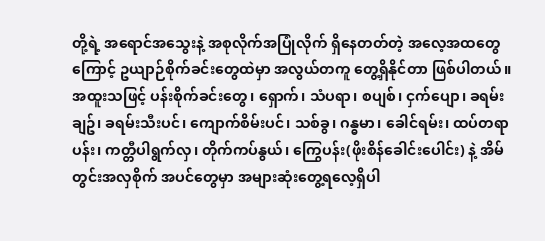တို့ရဲ့ အရောင်အသွေးနဲ့ အစုလိုက်အပြုံလိုက် ရှိနေတတ်တဲ့ အလေ့အထတွေကြောင့် ဥယျာဉ်စိုက်ခင်းတွေထဲမှာ အလွယ်တကူ တွေ့ရှိနိုင်တာ ဖြစ်ပါတယ်။ အထူးသဖြင့် ပန်းစိုက်ခင်းတွေ၊ ရှောက်၊ သံပရာ၊ စပျစ်၊ ငှက်ပျော၊ ခရမ်းချဥ်၊ ခရမ်းသီးပင်၊ ကျောက်စိမ်းပင်၊ သစ်ခွ၊ ဂန္ဓမာ၊ ခေါင်ရမ်း၊ ထပ်တရာပန်း၊ ကတ္တီပါရွက်လှ၊ တိုက်ကပ်နွယ်၊ ကြွေပန်း(ဖိုးစိန်ခေါင်းပေါင်း) နဲ့ အိမ်တွင်းအလှစိုက် အပင်တွေမှာ အများဆုံးတွေ့ရလေ့ရှိပါ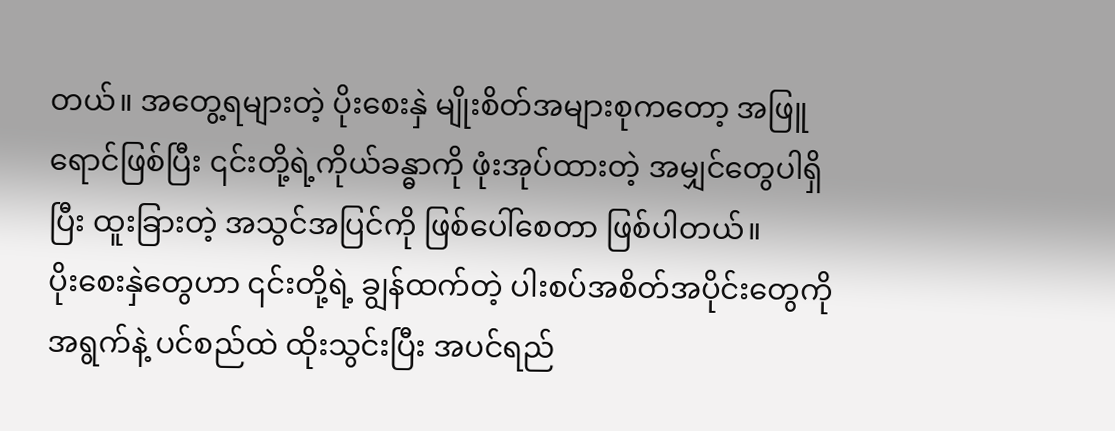တယ်။ အတွေ့ရများတဲ့ ပိုးစေးနှဲ မျိုးစိတ်အများစုကတော့ အဖြူရောင်ဖြစ်ပြီး ၎င်းတို့ရဲ့ကိုယ်ခန္ဓာကို ဖုံးအုပ်ထားတဲ့ အမျှင်တွေပါရှိပြီး ထူးခြားတဲ့ အသွင်အပြင်ကို ဖြစ်ပေါ်စေတာ ဖြစ်ပါတယ်။
ပိုးစေးနှဲတွေဟာ ၎င်းတို့ရဲ့ ချွန်ထက်တဲ့ ပါးစပ်အစိတ်အပိုင်းတွေကို အရွက်နဲ့ ပင်စည်ထဲ ထိုးသွင်းပြီး အပင်ရည်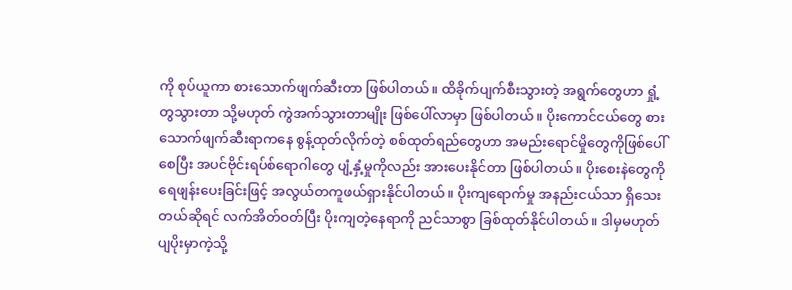ကို စုပ်ယူကာ စားသောက်ဖျက်ဆီးတာ ဖြစ်ပါတယ်။ ထိခိုက်ပျက်စီးသွားတဲ့ အရွက်တွေဟာ ရှုံ့တွသွားတာ သို့မဟုတ် ကွဲအက်သွားတာမျိုး ဖြစ်ပေါ်လာမှာ ဖြစ်ပါတယ်။ ပိုးကောင်ငယ်တွေ စားသောက်ဖျက်ဆီးရာကနေ စွန့်ထုတ်လိုက်တဲ့ စစ်ထုတ်ရည်တွေဟာ အမည်းရောင်မှိုတွေကိုဖြစ်ပေါ်စေပြီး အပင်ဗိုင်းရပ်စ်ရောဂါတွေ ပျံ့နှံ့မှုကိုလည်း အားပေးနိုင်တာ ဖြစ်ပါတယ်။ ပိုးစေးနဲတွေကို ရေဖျန်းပေးခြင်းဖြင့် အလွယ်တကူဖယ်ရှားနိုင်ပါတယ်။ ပိုးကျရောက်မှု အနည်းငယ်သာ ရှိသေးတယ်ဆိုရင် လက်အိတ်ဝတ်ပြီး ပိုးကျတဲ့နေရာကို ညင်သာစွာ ခြစ်ထုတ်နိုင်ပါတယ်။ ဒါမှမဟုတ် ပျပိုးမှာကဲ့သို့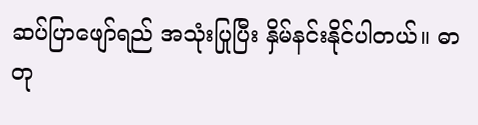ဆပ်ပြာဖျော်ရည် အသုံးပြုပြီး နှိမ်နင်းနိုင်ပါတယ်။ ဓာတု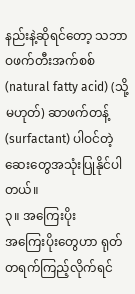နည်းနဲ့ဆိုရင်တော့ သဘာဝဖက်တီးအက်စစ် (natural fatty acid) (သို့မဟုတ်) ဆာဖက်တန့် (surfactant) ပါဝင်တဲ့ ဆေးတွေအသုံးပြုနိုင်ပါတယ်။
၃။ အကြေးပိုး
အကြေးပိုးတွေဟာ ရုတ်တရက်ကြည့်လိုက်ရင်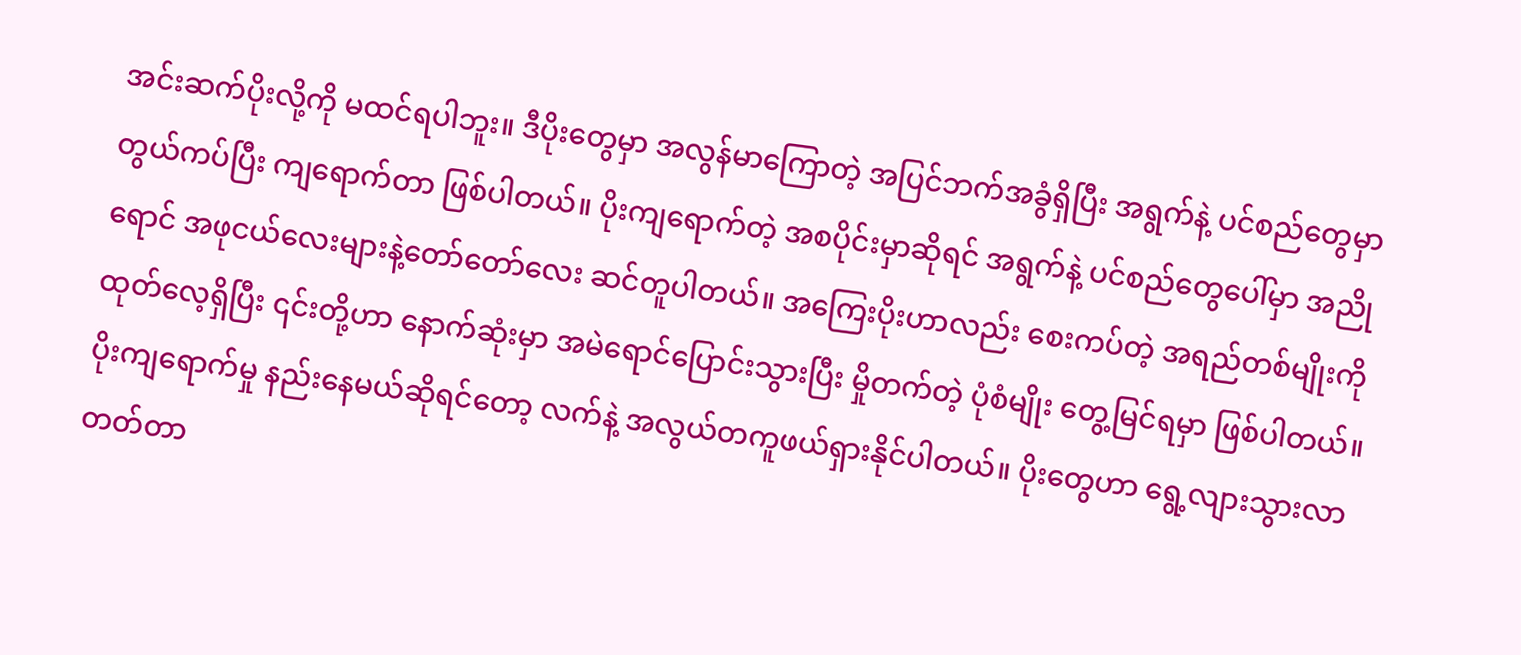အင်းဆက်ပိုးလို့ကို မထင်ရပါဘူး။ ဒီပိုးတွေမှာ အလွန်မာကြောတဲ့ အပြင်ဘက်အခွံရှိပြီး အရွက်နဲ့ ပင်စည်တွေမှာ တွယ်ကပ်ပြီး ကျရောက်တာ ဖြစ်ပါတယ်။ ပိုးကျရောက်တဲ့ အစပိုင်းမှာဆိုရင် အရွက်နဲ့ ပင်စည်တွေပေါ်မှာ အညိုရောင် အဖုငယ်လေးများနဲ့တော်တော်လေး ဆင်တူပါတယ်။ အကြေးပိုးဟာလည်း စေးကပ်တဲ့ အရည်တစ်မျိုးကိုထုတ်လေ့ရှိပြီး ၎င်းတို့ဟာ နောက်ဆုံးမှာ အမဲရောင်ပြောင်းသွားပြီး မှိုတက်တဲ့ ပုံစံမျိုး တွေ့မြင်ရမှာ ဖြစ်ပါတယ်။ ပိုးကျရောက်မှု နည်းနေမယ်ဆိုရင်တော့ လက်နဲ့ အလွယ်တကူဖယ်ရှားနိုင်ပါတယ်။ ပိုးတွေဟာ ရွေ့လျားသွားလာတတ်တာ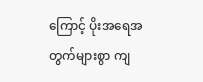ကြောင့် ပိုးအရေအတွက်များစွာ ကျ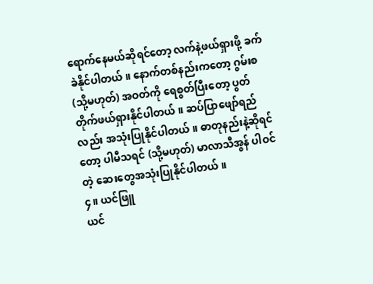ရောက်နေမယ်ဆိုရင်တော့ လက်နဲ့ဖယ်ရှားဖို့ ခက်ခဲနိုင်ပါတယ်။ နောက်တစ်နည်းကတော့ ဂွမ်းစ (သို့မဟုတ်) အဝတ်ကို ရေစွတ်ပြီးတော့ ပွတ်တိုက်ဖယ်ရှားနိုင်ပါတယ်။ ဆပ်ပြာဖျော်ရည်လည်း အသုံးပြုနိုင်ပါတယ်။ ဓာတုနည်းနဲ့ဆိုရင်တော့ ပါမီသရင် (သို့မဟုတ်) မာလာသီအွန် ပါဝင်တဲ့ ဆေးတွေအသုံးပြုနိုင်ပါတယ်။
၄။ ယင်ဖြူ
ယင်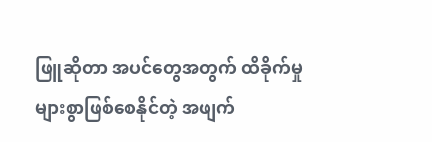ဖြူဆိုတာ အပင်တွေအတွက် ထိခိုက်မှုများစွာဖြစ်စေနိုင်တဲ့ အဖျက်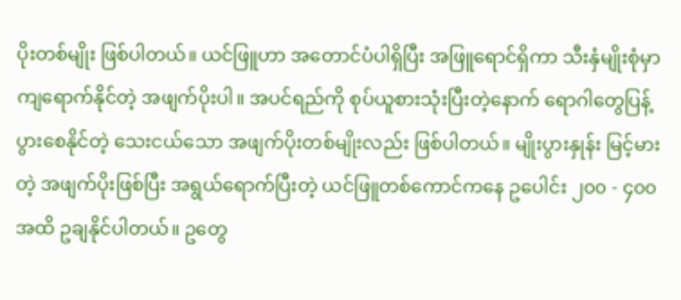ပိုးတစ်မျိုး ဖြစ်ပါတယ်။ ယင်ဖြူဟာ အတောင်ပံပါရှိပြီး အဖြူရောင်ရှိကာ သီးနှံမျိုးစုံမှာ ကျရောက်နိုင်တဲ့ အဖျက်ပိုးပါ။ အပင်ရည်ကို စုပ်ယူစားသုံးပြီးတဲ့နောက် ရောဂါတွေပြန့်ပွားစေနိုင်တဲ့ သေးငယ်သော အဖျက်ပိုးတစ်မျိုးလည်း ဖြစ်ပါတယ်။ မျိုးပွားနှုန်း မြင့်မားတဲ့ အဖျက်ပိုးဖြစ်ပြီး အရွယ်ရောက်ပြီးတဲ့ ယင်ဖြူတစ်ကောင်ကနေ ဥပေါင်း ၂၀၀ - ၄၀၀ အထိ ဥချနိုင်ပါတယ်။ ဥတွေ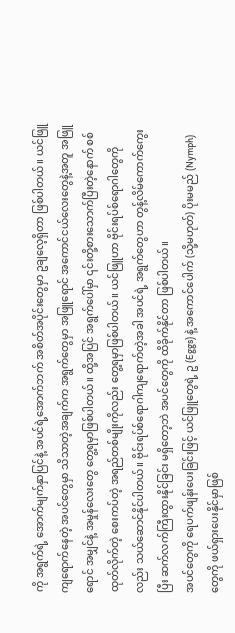ကို အရွက်ရဲ့ အောက်မျက်နှာပြင်နဲ့ အပင်ရဲ့အောက်ဘက် အစိတ်အပိုင်းတွေမှာ ဥချလေ့ရှိတာ ဖြစ်ပါတယ်။ ယင်ဖြူကျရောက်နေတဲ့ အပင်တွေမှာ သိသာတဲ့အချက်က အရွက်တွေမှာ အဖြူရောင် အကောင်ငယ်လေးတွေနဲ့အတူ အဖြူရောင် အမျှင်နဲ့ အမှုန်လေးတွေ တွေ့ရမှာဖြစ်ပါတယ်။ ထို့အပြင် အရွက်ပေါ်မှာ ၎င်းတို့စားသောက်ပြီးတဲ့နောက် စစ်ထုတ်လိုက်တဲ့ စေးကပ်တဲ့ အရည်တစ်မျိုးကိုလည်း တွေ့ရမှာဖြစ်ပါတယ်။ ယင်ဖြူဟာ ဗိုင်းရပ်စ်ရောဂါတွေကိုလည်း သယ်ဆောင်နိုင်ပါတယ်။ ဗိုင်းရပ်စ်ရောဂါကျရောက်တဲ့အခါ အပင်ရဲ့ အရွက်တွေဟာ တွန့်လိမ်ကောက်ကွေးပြီး ဆက်လက်ကြီးထွားနိုင်ခြင်း မရှိတော့ဘဲ အပင်တွေကို ထိခိုက်နိုင်တာ ဖြစ်ပါတယ်။
အပင်တွေကို ရေပက်ဖျန်းပေးခြင်းဖြင့် ယင်ဖြူတွေရဲ့ ဥ (Eggs) နဲ့ အကောင်ပေါက် (သို့မဟုတ်) ပိုးမမည် (Nymph) တွေကို ဖယ်ရှားပေးနိုင်မှာဖြစ်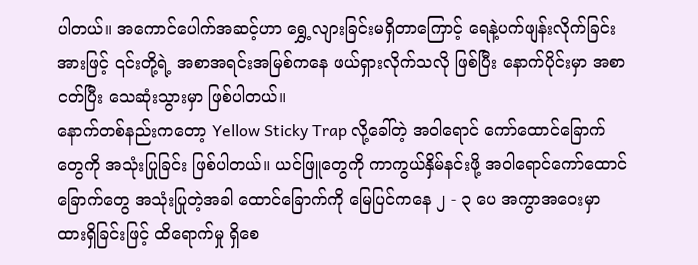ပါတယ်။ အကောင်ပေါက်အဆင့်ဟာ ရွှေ့လျားခြင်းမရှိတာကြောင့် ရေနဲ့ပက်ဖျန်းလိုက်ခြင်းအားဖြင့် ၎င်းတို့ရဲ့ အစာအရင်းအမြစ်ကနေ ဖယ်ရှားလိုက်သလို ဖြစ်ပြီး နောက်ပိုင်းမှာ အစာငတ်ပြီး သေဆုံးသွားမှာ ဖြစ်ပါတယ်။
နောက်တစ်နည်းကတော့ Yellow Sticky Trap လို့ခေါ်တဲ့ အဝါရောင် ကော်ထောင်ခြောက်တွေကို အသုံးပြုခြင်း ဖြစ်ပါတယ်။ ယင်ဖြူတွေကို ကာကွယ်နှိမ်နင်းဖို့ အဝါရောင်ကော်ထောင်ခြောက်တွေ အသုံးပြုတဲ့အခါ ထောင်ခြောက်ကို မြေပြင်ကနေ ၂ - ၃ ပေ အကွာအဝေးမှာ ထားရှိခြင်းဖြင့် ထိရောက်မှု ရှိစေ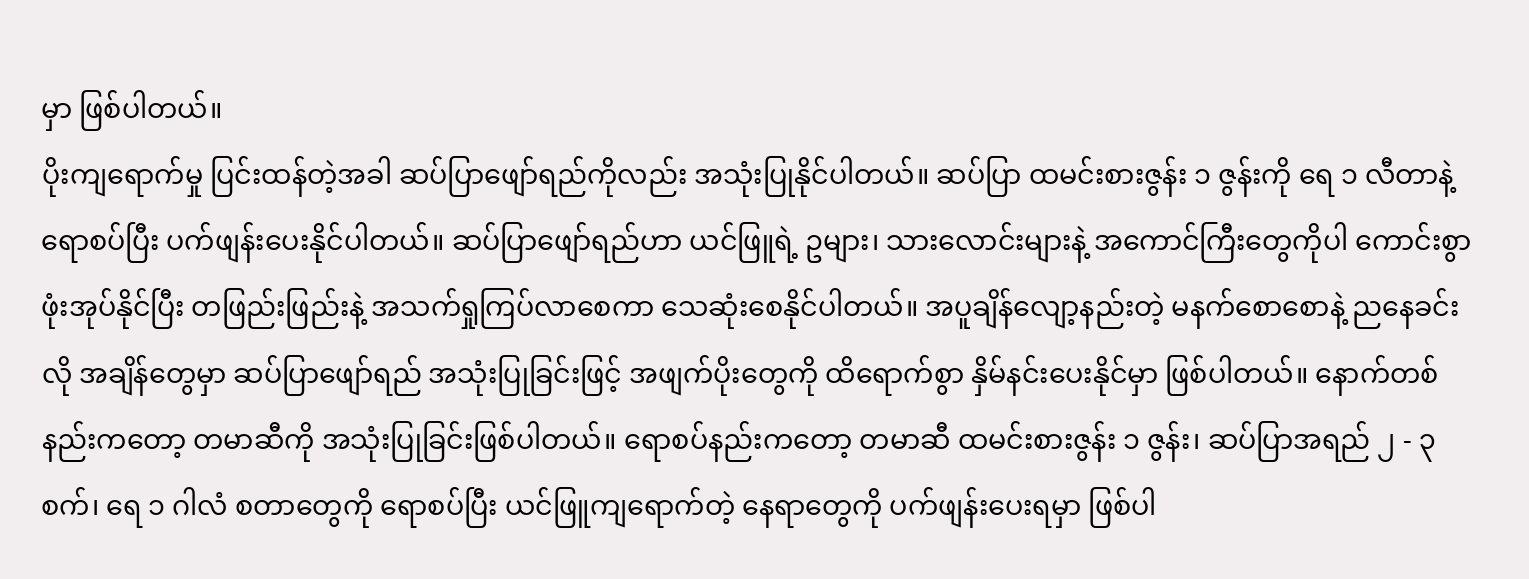မှာ ဖြစ်ပါတယ်။
ပိုးကျရောက်မှု ပြင်းထန်တဲ့အခါ ဆပ်ပြာဖျော်ရည်ကိုလည်း အသုံးပြုနိုင်ပါတယ်။ ဆပ်ပြာ ထမင်းစားဇွန်း ၁ ဇွန်းကို ရေ ၁ လီတာနဲ့ ရောစပ်ပြီး ပက်ဖျန်းပေးနိုင်ပါတယ်။ ဆပ်ပြာဖျော်ရည်ဟာ ယင်ဖြူရဲ့ ဥများ၊ သားလောင်းများနဲ့ အကောင်ကြီးတွေကိုပါ ကောင်းစွာဖုံးအုပ်နိုင်ပြီး တဖြည်းဖြည်းနဲ့ အသက်ရှုကြပ်လာစေကာ သေဆုံးစေနိုင်ပါတယ်။ အပူချိန်လျော့နည်းတဲ့ မနက်စောစောနဲ့ ညနေခင်းလို အချိန်တွေမှာ ဆပ်ပြာဖျော်ရည် အသုံးပြုခြင်းဖြင့် အဖျက်ပိုးတွေကို ထိရောက်စွာ နှိမ်နင်းပေးနိုင်မှာ ဖြစ်ပါတယ်။ နောက်တစ်နည်းကတော့ တမာဆီကို အသုံးပြုခြင်းဖြစ်ပါတယ်။ ရောစပ်နည်းကတော့ တမာဆီ ထမင်းစားဇွန်း ၁ ဇွန်း၊ ဆပ်ပြာအရည် ၂ - ၃ စက်၊ ရေ ၁ ဂါလံ စတာတွေကို ရောစပ်ပြီး ယင်ဖြူကျရောက်တဲ့ နေရာတွေကို ပက်ဖျန်းပေးရမှာ ဖြစ်ပါ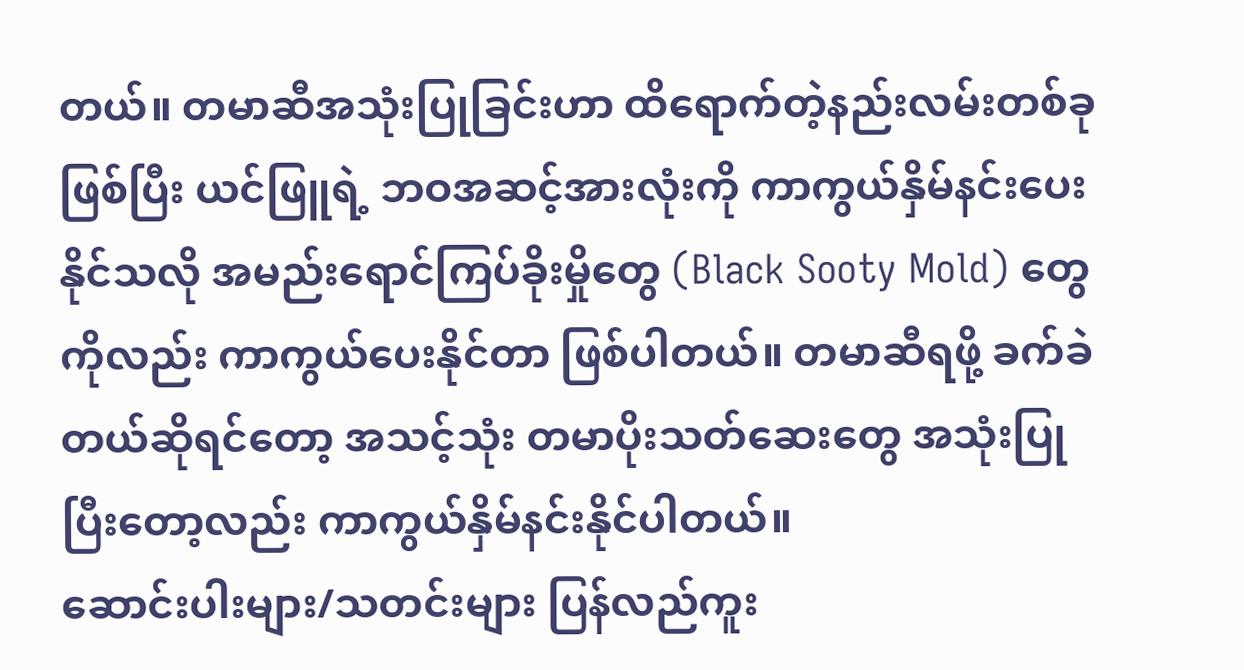တယ်။ တမာဆီအသုံးပြုခြင်းဟာ ထိရောက်တဲ့နည်းလမ်းတစ်ခုဖြစ်ပြီး ယင်ဖြူရဲ့ ဘဝအဆင့်အားလုံးကို ကာကွယ်နှိမ်နင်းပေးနိုင်သလို အမည်းရောင်ကြပ်ခိုးမှိုတွေ (Black Sooty Mold) တွေ ကိုလည်း ကာကွယ်ပေးနိုင်တာ ဖြစ်ပါတယ်။ တမာဆီရဖို့ ခက်ခဲတယ်ဆိုရင်တော့ အသင့်သုံး တမာပိုးသတ်ဆေးတွေ အသုံးပြုပြီးတော့လည်း ကာကွယ်နှိမ်နင်းနိုင်ပါတယ်။
ဆောင်းပါးများ/သတင်းများ ပြန်လည်ကူး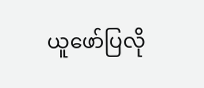ယူဖော်ပြလို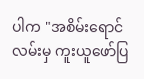ပါက "အစိမ်းရောင်လမ်းမှ ကူးယူဖော်ပြ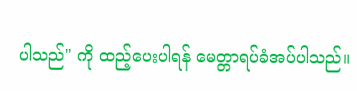ပါသည်" ကို ထည့်ပေးပါရန် မေတ္တာရပ်ခံအပ်ပါသည်။